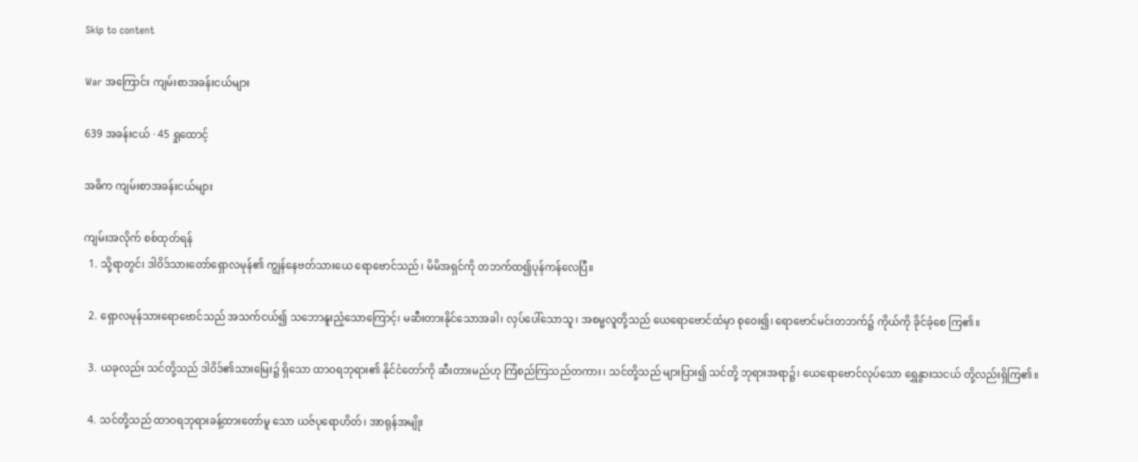Skip to content

War အကြောင်း ကျမ်းစာအခန်းငယ်များ

639 အခန်းငယ် · 45 ရှုထောင့်

အဓိက ကျမ်းစာအခန်းငယ်များ

ကျမ်းအလိုက် စစ်ထုတ်ရန်
  1. သို့ရာတွင်၊ ဒါဝိဒ်သားတော်ရှောလမုန်၏ ကျွန်နေဗတ်သားယေ ရောဗောင်သည်၊ မိမိအရှင်ကို တဘက်ထ၍ပုန်ကန်လေပြီ။

  2. ရှောလမုန်သားရောဗောင်သည် အသက်ငယ်၍ သဘောနူးညံ့သောကြောင့်၊ မဆီးတားနိုင်သောအခါ၊ လှပ်ပေါ်သောသူ၊ အစမ္မလူတို့သည် ယေရောဗောင်ထံမှာ စုဝေး၍၊ ရောဗောင်မင်းတဘက်၌ ကိုယ်ကို ခိုင်ခံ့စေ ကြ၏။

  3. ယခုလည်း သင်တို့သည် ဒါဝိဒ်၏သားမြေး၌ ရှိသော ထာဝရဘုရား၏ နိုင်ငံတော်ကို ဆီးတားမည်ဟု ကြံစည်ကြသည်တကား၊ သင်တို့သည် များပြား၍ သင်တို့ ဘုရားအရာ၌၊ ယေရောဗောင်လုပ်သော ရွှေနွားသငယ် တို့လည်းရှိကြ၏။

  4. သင်တို့သည် ထာဝရဘုရားခန့်ထားတော်မူ သော ယဇ်ပုရောဟိတ်၊ အာရုန်အမျိုး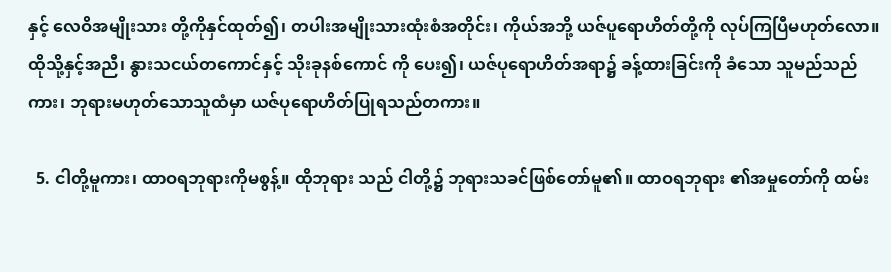နှင့် လေဝိအမျိုးသား တို့ကိုနှင်ထုတ်၍၊ တပါးအမျိုးသားထုံးစံအတိုင်း၊ ကိုယ်အဘို့ ယဇ်ပူရောဟိတ်တို့ကို လုပ်ကြပြီမဟုတ်လော။ ထိုသို့နှင့်အညီ၊ နွားသငယ်တကောင်နှင့် သိုးခုနစ်ကောင် ကို ပေး၍၊ ယဇ်ပုရောဟိတ်အရာ၌ ခန့်ထားခြင်းကို ခံသော သူမည်သည်ကား၊ ဘုရားမဟုတ်သောသူထံမှာ ယဇ်ပုရောဟိတ်ပြုရသည်တကား။

  5. ငါတို့မူကား၊ ထာဝရဘုရားကိုမစွန့်။ ထိုဘုရား သည် ငါတို့၌ ဘုရားသခင်ဖြစ်တော်မူ၏။ ထာဝရဘုရား ၏အမှုတော်ကို ထမ်း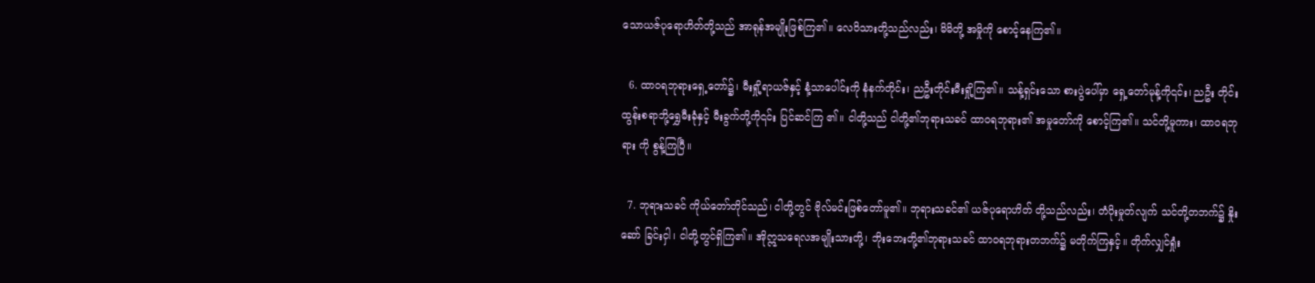သောယဇ်ပုရောဟိတ်တို့သည် အာရုန်အမျိုးဖြစ်ကြ၏။ လေဝိသားတို့သည်လည်း၊ မိမိတို့ အမှိုကို စောင့်နေကြ၏။

  6. ထာဝရဘုရားရှေ့တော်၌၊ မီးရှို့ရာယဇ်နှင့် နံ့သာပေါင်းကို နံနက်တိုင်း၊ ညဦးတိုင်းမီးရှို့ကြ၏။ သန့်ရှင်းသော စားပွဲပေါ်မှာ ရှေ့တော်မုန့်ကို၎င်း၊ ညဦး တိုင်းထွန်းစရာဘို့ရွှေမီးခုံနှင့် မီးခွက်တို့ကို၎င်း ပြင်ဆင်ကြ ၏။ ငါတို့သည် ငါတို့၏ဘုရားသခင် ထာဝရဘုရား၏ အမှုတော်ကို စောင့်ကြ၏။ သင်တို့မူကား၊ ထာဝရဘုရား ကို စွန့်ကြပြီ။

  7. ဘုရားသခင် ကိုယ်တော်တိုင်သည်၊ ငါတို့တွင် ဗိုလ်မင်းဖြစ်တော်မူ၏။ ဘုရားသခင်၏ ယဇ်ပုရောဟိတ် တို့သည်လည်း၊ တံပိုးမှုတ်လျက် သင်တို့တဘက်၌ နှိုးဆော် ခြင်းငှါ၊ ငါတို့တွင်ရှိကြ၏။ အိုဣသရေလအမျိုးသားတို့၊ ဘိုးဘေးတို့၏ဘုရားသခင် ထာဝရဘုရားတဘက်၌ မတိုက်ကြနှင့်။ တိုက်လျှင်ရှုံး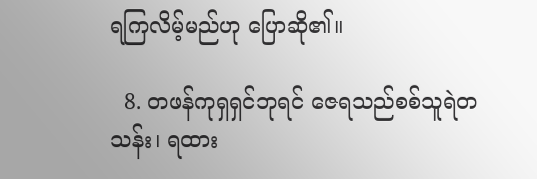ရကြလိမ့်မည်ဟု ပြောဆို၏။

  8. တဖန်ကုရှရှင်ဘုရင် ဇေရသည်စစ်သူရဲတသန်း၊ ရထား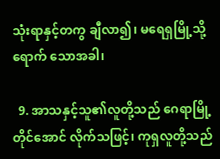သုံးရာနှင့်တကွ ချီလာ၍၊ မရေရှမြို့သို့ ရောက် သောအခါ၊

  9. အာသနှင့်သူ၏လူတို့သည် ဂေရာမြို့တိုင်အောင် လိုက်သဖြင့်၊ ကုရှလူတို့သည်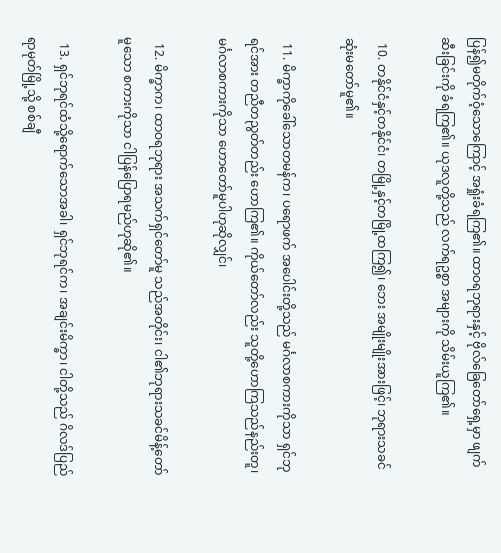ပြန်၍မတိုက်ဝံ့သောကြောင့် အရှုံးခံရကြ၏။ ထာဝရဘုရားနှင့် ဗိုလ်ခြေတော်ရှေ့မှာ ဖျက်ဆီးခြင်းကို ခံရကြ၏။ ယုဒလူတို့သည် လက်ရဥစ္စာ အများကို သိမ်းယူကြ၏။

  10. တနိုင်ငံနှင့်တနိုင်ငံ၊ တမြို့နှင့်တမြို့ထကြ၍၊ ဘေး အမျိုးမျိုးအားဖြင့်၊ ဘုရားသခင်ဆုံးမတော်မူ၏။

  11. မိက္ခာကိုခေါ်သောတမန်က၊ ပရောဖက် အပေါင်းတို့သည် မင်္ဂလာစကားကိုသာ ရှင်ဘုရင်အား တညီတညွတ်တည်း ဟောကြ၏။ ကိုယ်တော်လည်း သူတို့ဟောကြသည်နည်းတူ၊ မင်္ဂလာစကားကိုသာ ဟောတော်မူပါဟုဆိုလျှင်၊

  12. မိက္ခာက၊ ထာဝရဘုရား အသက်ရှင်တော်မူ သည်အတိုင်း၊ ငါ၏ဘုရားသခင်မိန့်တော်မူသော စကားကိုသာ ငါပြန်ပြောရမည်ဟုဆို၏။

  13. ရှင်ဘုရင်ထံသို့ရောက်သောအခါ၊ ရှင်ဘုရင်က၊ အချင်းမိက္ခာ၊ ငါတို့သည် ဂိလဒ်ပြည်ရာမုတ်မြို့သို့ စစ်ချီ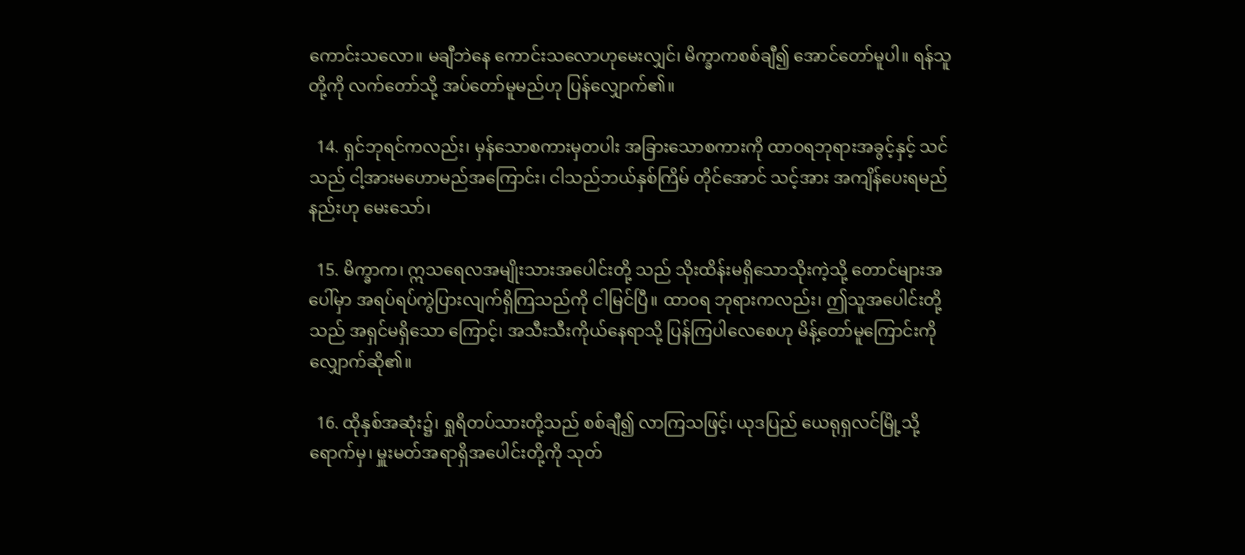ကောင်းသလော။ မချီဘဲနေ ကောင်းသလောဟုမေးလျှင်၊ မိက္ခာကစစ်ချီ၍ အောင်တော်မူပါ။ ရန်သူတို့ကို လက်တော်သို့ အပ်တော်မူမည်ဟု ပြန်လျှောက်၏။

  14. ရှင်ဘုရင်ကလည်း၊ မှန်သောစကားမှတပါး အခြားသောစကားကို ထာဝရဘုရားအခွင့်နှင့် သင်သည် ငါ့အားမဟောမည်အကြောင်း၊ ငါသည်ဘယ်နှစ်ကြိမ် တိုင်အောင် သင့်အား အကျိန်ပေးရမည်နည်းဟု မေးသော်၊

  15. မိက္ခာက၊ ဣသရေလအမျိုးသားအပေါင်းတို့ သည် သိုးထိန်းမရှိသောသိုးကဲ့သို့ တောင်များအပေါ်မှာ အရပ်ရပ်ကွဲပြားလျက်ရှိကြသည်ကို ငါမြင်ပြီ။ ထာဝရ ဘုရားကလည်း၊ ဤသူအပေါင်းတို့သည် အရှင်မရှိသော ကြောင့်၊ အသီးသီးကိုယ်နေရာသို့ ပြန်ကြပါလေစေဟု မိန့်တော်မူကြောင်းကို လျှောက်ဆို၏။

  16. ထိုနှစ်အဆုံး၌၊ ရှုရိတပ်သားတို့သည် စစ်ချီ၍ လာကြသဖြင့်၊ ယုဒပြည် ယေရုရှလင်မြို့သို့ရောက်မှ၊ မှူးမတ်အရာရှိအပေါင်းတို့ကို သုတ်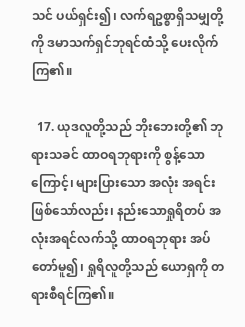သင် ပယ်ရှင်း၍၊ လက်ရဥစ္စာရှိသမျှတို့ကို ဒမာသက်ရှင်ဘုရင်ထံသို့ ပေးလိုက်ကြ၏။

  17. ယုဒလူတို့သည် ဘိုးဘေးတို့၏ ဘုရားသခင် ထာဝရဘုရားကို စွန့်သောကြောင့်၊ များပြားသော အလုံး အရင်းဖြစ်သော်လည်း၊ နည်းသောရှုရိတပ် အလုံးအရင်လက်သို့ ထာဝရဘုရား အပ်တော်မူ၍၊ ရှုရိလူတို့သည် ယောရှကို တရားစီရင်ကြ၏။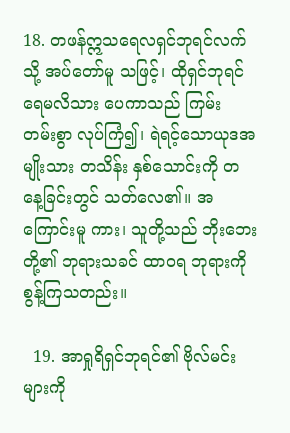18. တဖန်ဣသရေလရှင်ဘုရင်လက်သို့ အပ်တော်မူ သဖြင့်၊ ထိုရှင်ဘုရင်ရေမလိသား ပေကာသည် ကြမ်း တမ်းစွာ လုပ်ကြံ၍၊ ရဲရင့်သောယုဒအမျိုးသား တသိန်း နှစ်သောင်းကို တနေ့ခြင်းတွင် သတ်လေ၏။ အကြောင်းမူ ကား၊ သူတို့သည် ဘိုးဘေးတို့၏ ဘုရားသခင် ထာဝရ ဘုရားကို စွန့်ကြသတည်း။

  19. အာရှုရိရှင်ဘုရင်၏ ဗိုလ်မင်းများကို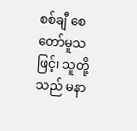စစ်ချီ စေတော်မူသဖြင့်၊ သူတို့သည် မနာ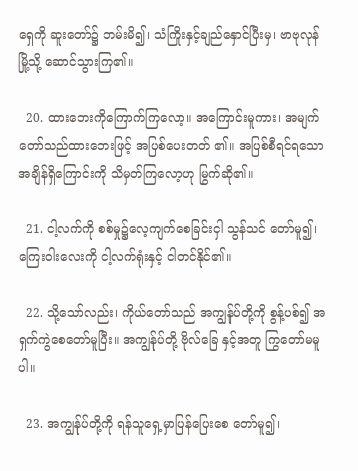ရှေကို ဆူးတော်၌ ဘမ်းမိ၍၊ သံကြိုးနှင့်ချည်နှောင်ပြီးမှ၊ ဗာဗုလုန်မြို့သို့ ဆောင်သွားကြ၏။

  20. ထားဘေးကိုကြောက်ကြလော့။ အကြောင်းမူကား၊ အမျက်တော်သည်ထားဘေးဖြင့် အပြစ်ပေးတတ် ၏။ အပြစ်စီရင်ရသောအချိန်ရှိကြောင်းကို သိမှတ်ကြလော့ဟု မြွက်ဆို၏။

  21. ငါ့လက်ကို စစ်မှု၌လေ့ကျက်စေခြင်းငှါ သွန်သင် တော်မူ၍၊ ကြေးဝါးလေးကို ငါ့လက်ရုံးနှင့် ငါတင်နိုင်၏။

  22. သို့သော်လည်း၊ ကိုယ်တော်သည် အကျွန်ုပ်တို့ကို စွန့်ပစ်၍ အရှက်ကွဲစေတော်မူပြီး။ အကျွန်ုပ်တို့ ဗိုလ်ခြေ နှင့်အတူ ကြွတော်မမူပါ။

  23. အကျွန်ုပ်တို့ကို ရန်သူရှေ့မှာပြန်ပြေးစေ တော်မူ၍၊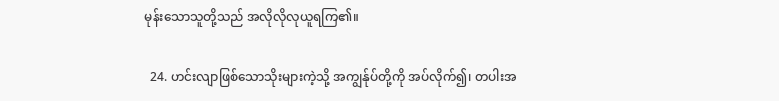မုန်းသောသူတို့သည် အလိုလိုလုယူရကြ၏။

  24. ဟင်းလျာဖြစ်သောသိုးများကဲ့သို့ အကျွန်ုပ်တို့ကို အပ်လိုက်၍၊ တပါးအ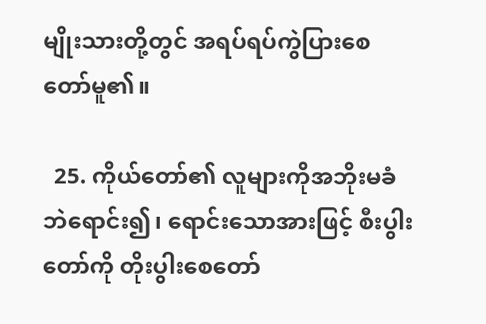မျိုးသားတို့တွင် အရပ်ရပ်ကွဲပြားစေ တော်မူ၏။

  25. ကိုယ်တော်၏ လူများကိုအဘိုးမခံဘဲရောင်း၍၊ ရောင်းသောအားဖြင့် စီးပွါးတော်ကို တိုးပွါးစေတော်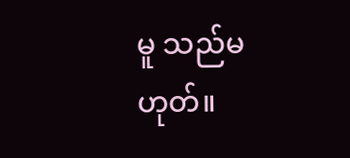မူ သည်မဟုတ်။